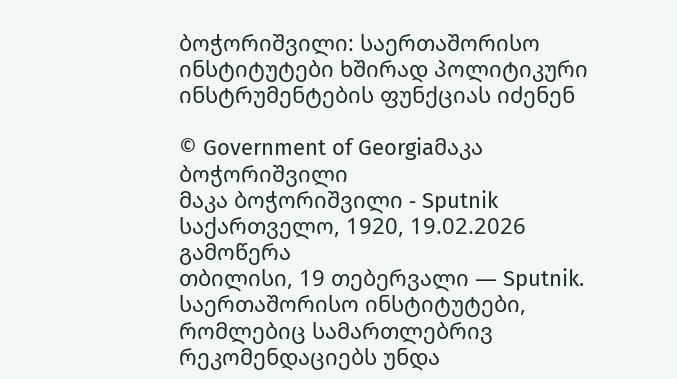ბოჭორიშვილი: საერთაშორისო ინსტიტუტები ხშირად პოლიტიკური ინსტრუმენტების ფუნქციას იძენენ

© Government of Georgiaმაკა ბოჭორიშვილი
მაკა ბოჭორიშვილი - Sputnik საქართველო, 1920, 19.02.2026
გამოწერა
თბილისი, 19 თებერვალი — Sputnik. საერთაშორისო ინსტიტუტები, რომლებიც სამართლებრივ რეკომენდაციებს უნდა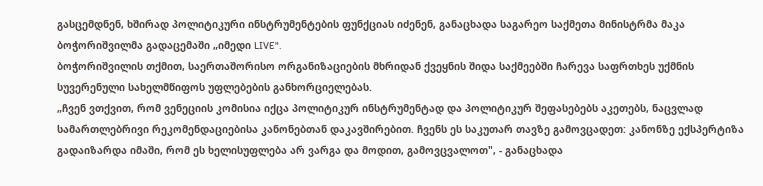გასცემდნენ, ხშირად პოლიტიკური ინსტრუმენტების ფუნქციას იძენენ, განაცხადა საგარეო საქმეთა მინისტრმა მაკა ბოჭორიშვილმა გადაცემაში „იმედი LIVE".
ბოჭორიშვილის თქმით, საერთაშორისო ორგანიზაციების მხრიდან ქვეყნის შიდა საქმეებში ჩარევა საფრთხეს უქმნის სუვერენული სახელმწიფოს უფლებების განხორციელებას.
„ჩვენ ვთქვით, რომ ვენეციის კომისია იქცა პოლიტიკურ ინსტრუმენტად და პოლიტიკურ შეფასებებს აკეთებს, ნაცვლად სამართლებრივი რეკომენდაციებისა კანონებთან დაკავშირებით. ჩვენს ეს საკუთარ თავზე გამოვცადეთ: კანონზე ექსპერტიზა გადაიზარდა იმაში, რომ ეს ხელისუფლება არ ვარგა და მოდით, გამოვცვალოთ", - განაცხადა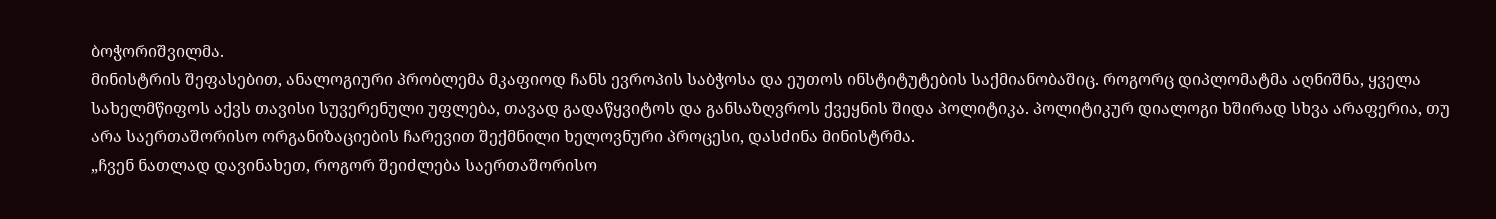ბოჭორიშვილმა.
მინისტრის შეფასებით, ანალოგიური პრობლემა მკაფიოდ ჩანს ევროპის საბჭოსა და ეუთოს ინსტიტუტების საქმიანობაშიც. როგორც დიპლომატმა აღნიშნა, ყველა სახელმწიფოს აქვს თავისი სუვერენული უფლება, თავად გადაწყვიტოს და განსაზღვროს ქვეყნის შიდა პოლიტიკა. პოლიტიკურ დიალოგი ხშირად სხვა არაფერია, თუ არა საერთაშორისო ორგანიზაციების ჩარევით შექმნილი ხელოვნური პროცესი, დასძინა მინისტრმა.
„ჩვენ ნათლად დავინახეთ, როგორ შეიძლება საერთაშორისო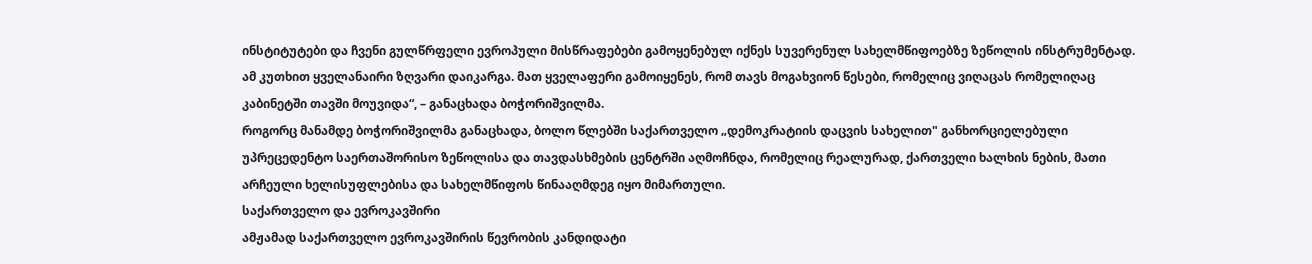ინსტიტუტები და ჩვენი გულწრფელი ევროპული მისწრაფებები გამოყენებულ იქნეს სუვერენულ სახელმწიფოებზე ზეწოლის ინსტრუმენტად. ამ კუთხით ყველანაირი ზღვარი დაიკარგა. მათ ყველაფერი გამოიყენეს, რომ თავს მოგახვიონ წესები, რომელიც ვიღაცას რომელიღაც კაბინეტში თავში მოუვიდა“, – განაცხადა ბოჭორიშვილმა.
როგორც მანამდე ბოჭორიშვილმა განაცხადა, ბოლო წლებში საქართველო „დემოკრატიის დაცვის სახელით" განხორციელებული უპრეცედენტო საერთაშორისო ზეწოლისა და თავდასხმების ცენტრში აღმოჩნდა, რომელიც რეალურად, ქართველი ხალხის ნების, მათი არჩეული ხელისუფლებისა და სახელმწიფოს წინააღმდეგ იყო მიმართული.
საქართველო და ევროკავშირი
ამჟამად საქართველო ევროკავშირის წევრობის კანდიდატი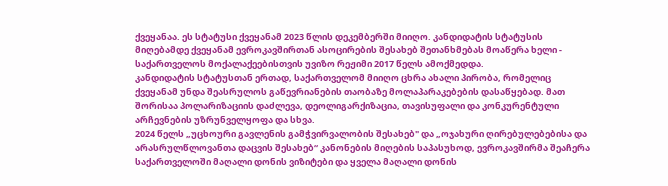ქვეყანაა. ეს სტატუსი ქვეყანამ 2023 წლის დეკემბერში მიიღო. კანდიდატის სტატუსის მიღებამდე ქვეყანამ ევროკავშირთან ასოცირების შესახებ შეთანხმებას მოაწერა ხელი - საქართველოს მოქალაქეებისთვის უვიზო რეჟიმი 2017 წელს ამოქმედდა.
კანდიდატის სტატუსთან ერთად, საქართველომ მიიღო ცხრა ახალი პირობა, რომელიც ქვეყანამ უნდა შეასრულოს გაწევრიანების თაობაზე მოლაპარაკებების დასაწყებად. მათ შორისაა პოლარიზაციის დაძლევა, დეოლიგარქიზაცია, თავისუფალი და კონკურენტული არჩევნების უზრუნველყოფა და სხვა.
2024 წელს „უცხოური გავლენის გამჭვირვალობის შესახებ" და „ოჯახური ღირებულებებისა და არასრულწლოვანთა დაცვის შესახებ“ კანონების მიღების საპასუხოდ, ევროკავშირმა შეაჩერა საქართველოში მაღალი დონის ვიზიტები და ყველა მაღალი დონის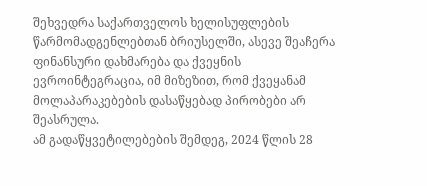შეხვედრა საქართველოს ხელისუფლების წარმომადგენლებთან ბრიუსელში, ასევე შეაჩერა ფინანსური დახმარება და ქვეყნის ევროინტეგრაცია, იმ მიზეზით, რომ ქვეყანამ მოლაპარაკებების დასაწყებად პირობები არ შეასრულა.
ამ გადაწყვეტილებების შემდეგ, 2024 წლის 28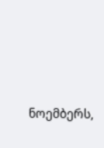ნოემბერს,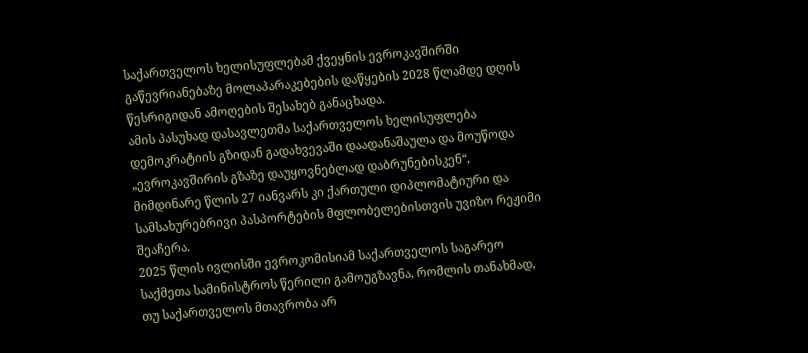საქართველოს ხელისუფლებამ ქვეყნის ევროკავშირში გაწევრიანებაზე მოლაპარაკებების დაწყების 2028 წლამდე დღის წესრიგიდან ამოღების შესახებ განაცხადა.
ამის პასუხად დასავლეთმა საქართველოს ხელისუფლება დემოკრატიის გზიდან გადახვევაში დაადანაშაულა და მოუწოდა „ევროკავშირის გზაზე დაუყოვნებლად დაბრუნებისკენ“, მიმდინარე წლის 27 იანვარს კი ქართული დიპლომატიური და სამსახურებრივი პასპორტების მფლობელებისთვის უვიზო რეჟიმი შეაჩერა.
2025 წლის ივლისში ევროკომისიამ საქართველოს საგარეო საქმეთა სამინისტროს წერილი გამოუგზავნა, რომლის თანახმად, თუ საქართველოს მთავრობა არ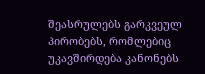შეასრულებს გარკვეულ პირობებს, რომლებიც უკავშირდება კანონებს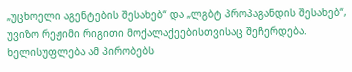„უცხოელი აგენტების შესახებ“ და „ლგბტ პროპაგანდის შესახებ“, უვიზო რეჟიმი რიგითი მოქალაქეებისთვისაც შეჩერდება. ხელისუფლება ამ პირობებს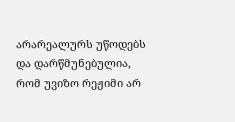არარეალურს უწოდებს და დარწმუნებულია, რომ უვიზო რეჟიმი არ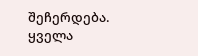შეჩერდება.
ყველა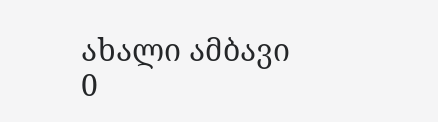ახალი ამბავი
0